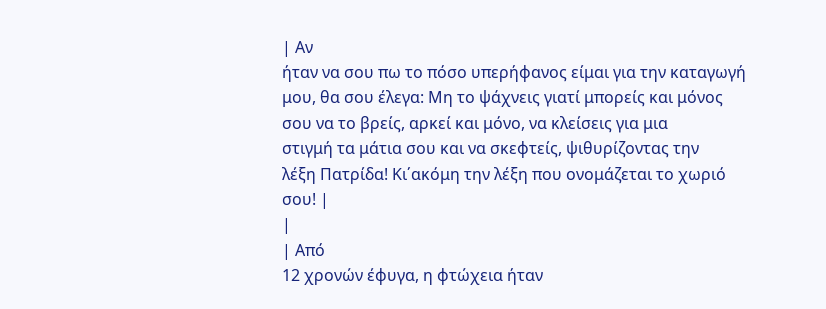| Αν
ήταν να σου πω το πόσο υπερήφανος είμαι για την καταγωγή
μου, θα σου έλεγα: Μη το ψάχνεις γιατί μπορείς και μόνος
σου να το βρείς, αρκεί και μόνο, να κλείσεις για μια
στιγμή τα μάτια σου και να σκεφτείς, ψιθυρίζοντας την
λέξη Πατρίδα! Κι΄ακόμη την λέξη που ονομάζεται το χωριό
σου! |
|
| Από
12 χρονών έφυγα, η φτώχεια ήταν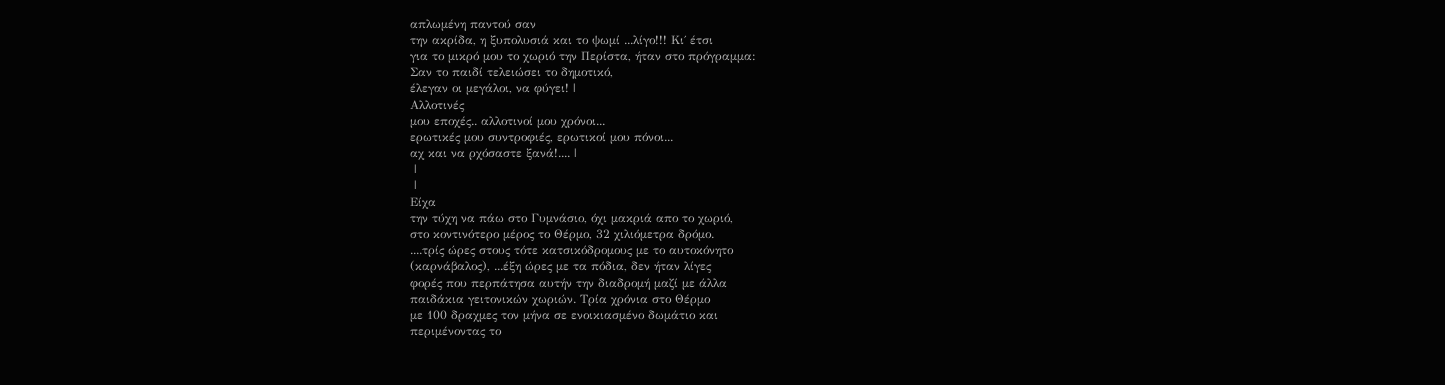απλωμένη παντού σαν
την ακρίδα, η ξυπολυσιά και το ψωμί ...λίγο!!! Κι΄ έτσι
για το μικρό μου το χωριό την Περίστα, ήταν στο πρόγραμμα:
Σαν το παιδί τελειώσει το δημοτικό,
έλεγαν οι μεγάλοι, να φύγει! |
Αλλοτινές
μου εποχές.. αλλοτινοί μου χρόνοι...
ερωτικές μου συντροφιές, ερωτικοί μου πόνοι...
αχ και να ρχόσαστε ξανά!.... |
 |
 |
Είχα
την τύχη να πάω στο Γυμνάσιο, όχι μακριά απο το χωριό,
στο κοντινότερο μέρος το Θέρμο, 32 χιλιόμετρα δρόμο.
....τρίς ώρες στους τότε κατσικόδρομους με το αυτοκόνητο
(καρνάβαλος), ...έξη ώρες με τα πόδια, δεν ήταν λίγες
φορές που περπάτησα αυτήν την διαδρομή μαζί με άλλα
παιδάκια γειτονικών χωριών. Τρία χρόνια στο Θέρμο
με 100 δραχμες τον μήνα σε ενοικιασμένο δωμάτιο και
περιμένοντας το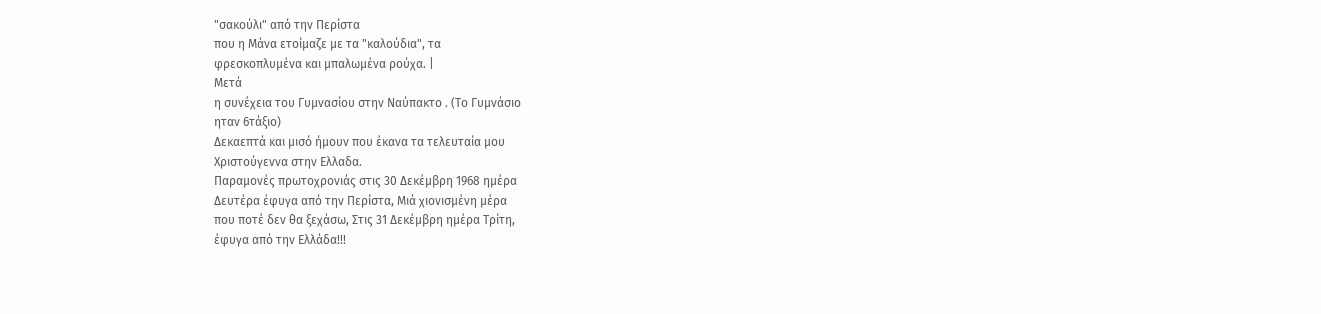"σακούλι" από την Περίστα
που η Μάνα ετοίμαζε με τα "καλούδια", τα
φρεσκοπλυμένα και μπαλωμένα ρούχα. |
Μετά
η συνέχεια του Γυμνασίου στην Ναύπακτο . (Το Γυμνάσιο
ηταν 6τάξιο)
Δεκαεπτά και μισό ήμουν που έκανα τα τελευταία μου
Χριστούγεννα στην Ελλαδα.
Παραμονές πρωτοχρονιάς στις 30 Δεκέμβρη 1968 ημέρα
Δευτέρα έφυγα από την Περίστα, Μιά χιονισμένη μέρα
που ποτέ δεν θα ξεχάσω, Στις 31 Δεκέμβρη ημέρα Τρίτη,
έφυγα από την Ελλάδα!!!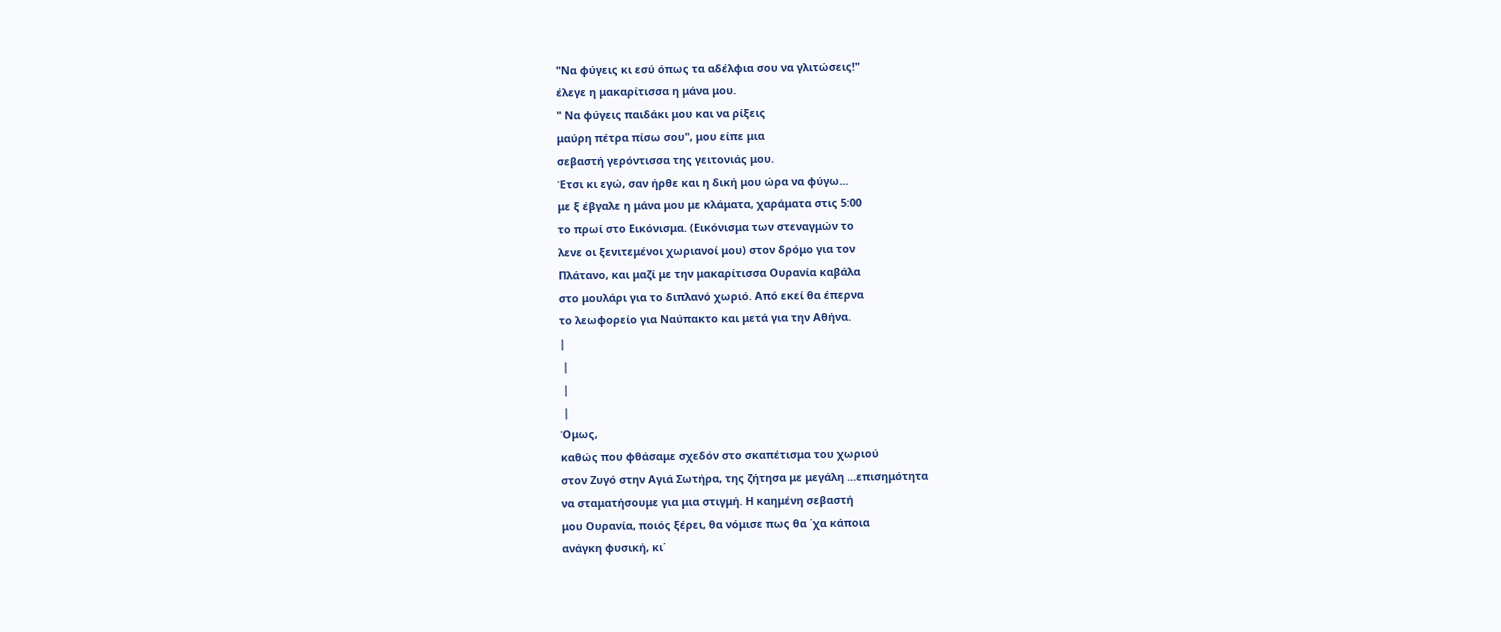"Να φύγεις κι εσύ όπως τα αδέλφια σου να γλιτώσεις!"
έλεγε η μακαρίτισσα η μάνα μου.
" Να φύγεις παιδάκι μου και να ρίξεις
μαύρη πέτρα πίσω σου", μου είπε μια
σεβαστή γερόντισσα της γειτονιάς μου.
Έτσι κι εγώ, σαν ήρθε και η δική μου ώρα να φύγω...
με ξ έβγαλε η μάνα μου με κλάματα, χαράματα στις 5:00
το πρωί στο Εικόνισμα. (Εικόνισμα των στεναγμών το
λενε οι ξενιτεμένοι χωριανοί μου) στον δρόμο για τον
Πλάτανο, και μαζί με την μακαρίτισσα Ουρανία καβάλα
στο μουλάρι για το διπλανό χωριό. Από εκεί θα έπερνα
το λεωφορείο για Ναύπακτο και μετά για την Αθήνα.
|
 |
 |
 |
Όμως,
καθώς που φθάσαμε σχεδόν στο σκαπέτισμα του χωριού
στον Ζυγό στην Αγιά Σωτήρα, της ζήτησα με μεγάλη ...επισημότητα
να σταματήσουμε για μια στιγμή. Η καημένη σεβαστή
μου Ουρανία, ποιός ξέρει, θα νόμισε πως θα ΄χα κάποια
ανάγκη φυσική, κι΄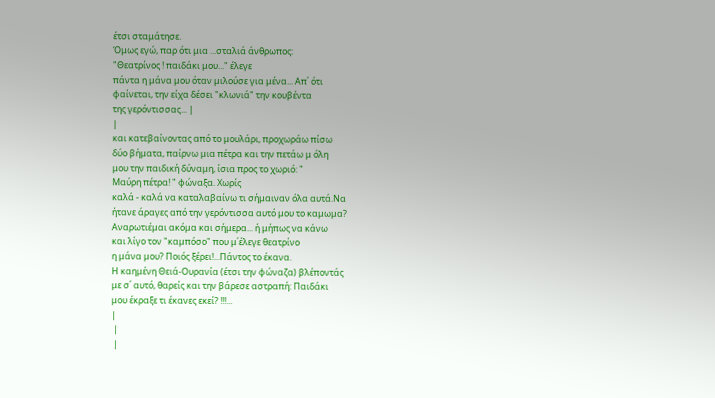έτσι σταμάτησε.
Όμως εγώ, παρ ότι μια ...σταλιά άνθρωπος:
"Θεατρίνος ! παιδάκι μου..." έλεγε
πάντα η μάνα μου όταν μιλούσε για μένα... Απ΄ ότι
φαίνεται, την είχα δέσει "κλωνιά" την κουβέντα
της γερόντισσας... |
|
και κατεβαίνοντας από το μουλάρι, προχωράω πίσω
δύο βήματα, παίρνω μια πέτρα και την πετάω μ όλη
μου την παιδική δύναμη, ίσια προς το χωριό: "
Μαύρη πέτρα! " φώναξα. Χωρίς
καλά - καλά να καταλαβαίνω τι σήμαιναν όλα αυτά.Να
ήτανε άραγες από την γερόντισσα αυτό μου το καμωμα?
Αναρωτιέμαι ακόμα και σήμερα... ή μήπως να κάνω
και λίγο τον "καμπόσο" που μ΄έλεγε θεατρίνο
η μάνα μου? Ποιός ξέρει!...Πάντος το έκανα.
Η καημένη Θειά-Ουρανία (έτσι την φώναζα) βλέποντάς
με σ΄ αυτό, θαρείς και την βάρεσε αστραπή: Παιδάκι
μου έκραξε τι έκανες εκεί? !!!...
|
 |
 |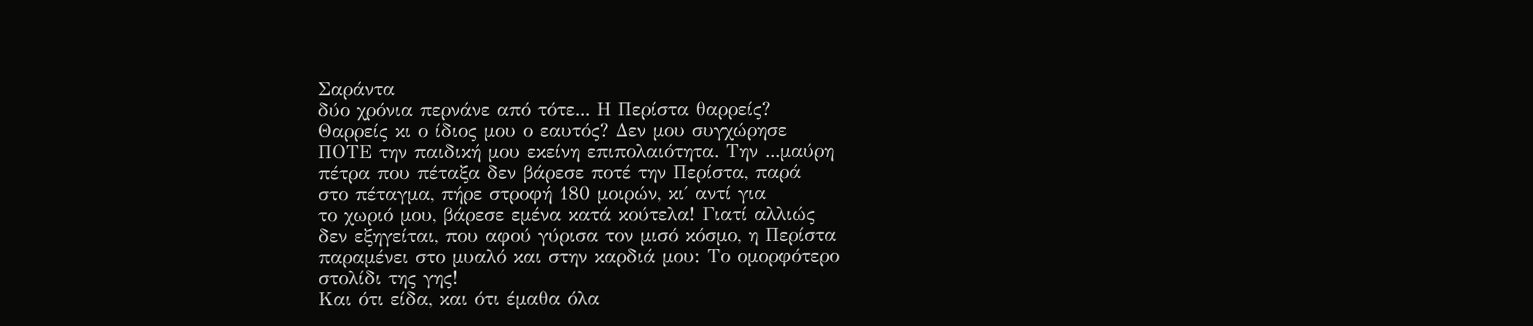Σαράντα
δύο χρόνια περνάνε από τότε... Η Περίστα θαρρείς?
Θαρρείς κι ο ίδιος μου ο εαυτός? Δεν μου συγχώρησε
ΠΟΤΕ την παιδική μου εκείνη επιπολαιότητα. Την ...μαύρη
πέτρα που πέταξα δεν βάρεσε ποτέ την Περίστα, παρά
στο πέταγμα, πήρε στροφή 180 μοιρών, κι΄ αντί για
το χωριό μου, βάρεσε εμένα κατά κούτελα! Γιατί αλλιώς
δεν εξηγείται, που αφού γύρισα τον μισό κόσμο, η Περίστα
παραμένει στο μυαλό και στην καρδιά μου: Το ομορφότερο
στολίδι της γης!
Και ότι είδα, και ότι έμαθα όλα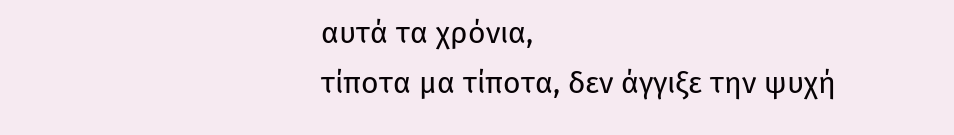αυτά τα χρόνια,
τίποτα μα τίποτα, δεν άγγιξε την ψυχή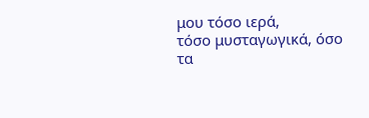μου τόσο ιερά,
τόσο μυσταγωγικά, όσο τα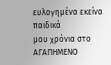ευλογημένα εκείνα παιδικά
μου χρόνια στο ΑΓΑΠΗΜΕΝΟ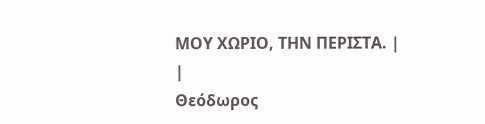ΜΟΥ ΧΩΡΙΟ, ΤΗΝ ΠΕΡΙΣΤΑ. |
|
Θεόδωρος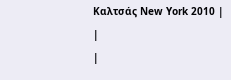Καλτσάς New York 2010 |
|
|